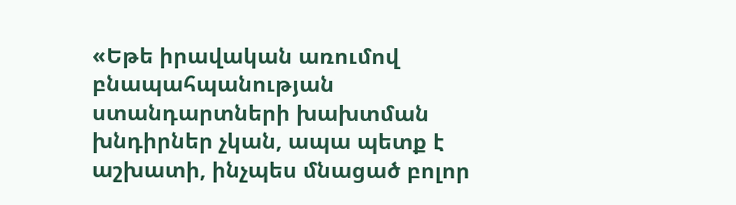«Եթե իրավական առումով բնապահպանության ստանդարտների խախտման խնդիրներ չկան, ապա պետք է աշխատի, ինչպես մնացած բոլոր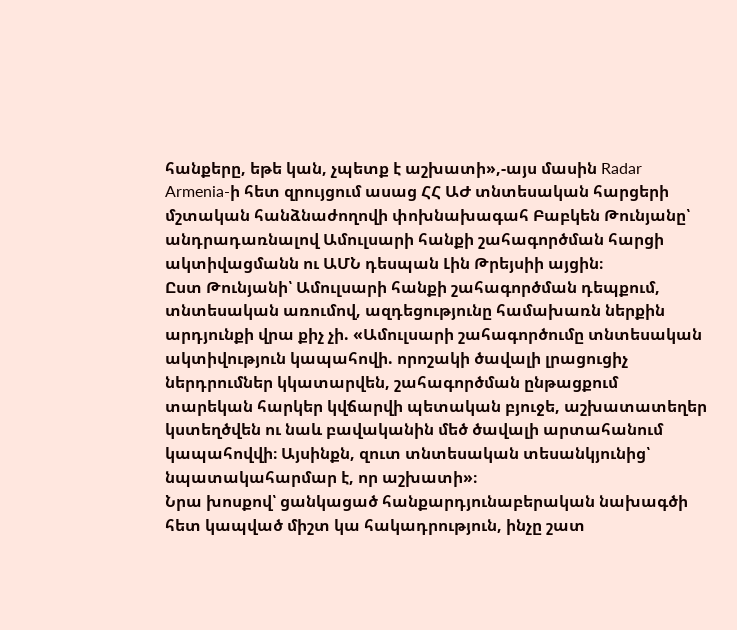հանքերը, եթե կան, չպետք է աշխատի»,-այս մասին Radar Armenia-ի հետ զրույցում ասաց ՀՀ ԱԺ տնտեսական հարցերի մշտական հանձնաժողովի փոխնախագահ Բաբկեն Թունյանը՝ անդրադառնալով Ամուլսարի հանքի շահագործման հարցի ակտիվացմանն ու ԱՄՆ դեսպան Լին Թրեյսիի այցին։
Ըստ Թունյանի՝ Ամուլսարի հանքի շահագործման դեպքում, տնտեսական առումով, ազդեցությունը համախառն ներքին արդյունքի վրա քիչ չի. «Ամուլսարի շահագործումը տնտեսական ակտիվություն կապահովի. որոշակի ծավալի լրացուցիչ ներդրումներ կկատարվեն, շահագործման ընթացքում տարեկան հարկեր կվճարվի պետական բյուջե, աշխատատեղեր կստեղծվեն ու նաև բավականին մեծ ծավալի արտահանում կապահովվի։ Այսինքն, զուտ տնտեսական տեսանկյունից՝ նպատակահարմար է, որ աշխատի»։
Նրա խոսքով՝ ցանկացած հանքարդյունաբերական նախագծի հետ կապված միշտ կա հակադրություն, ինչը շատ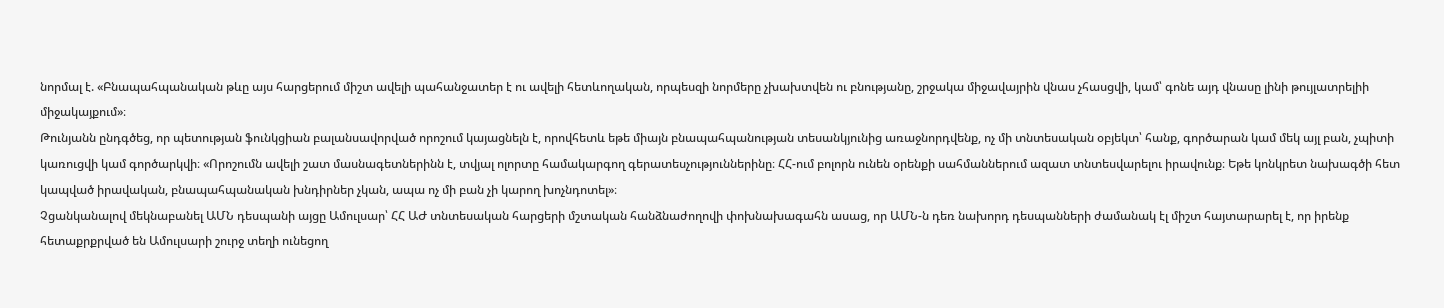նորմալ է. «Բնապահպանական թևը այս հարցերում միշտ ավելի պահանջատեր է ու ավելի հետևողական, որպեսզի նորմերը չխախտվեն ու բնությանը, շրջակա միջավայրին վնաս չհասցվի, կամ՝ գոնե այդ վնասը լինի թույլատրելիի միջակայքում»։
Թունյանն ընդգծեց, որ պետության ֆունկցիան բալանսավորված որոշում կայացնելն է, որովհետև եթե միայն բնապահպանության տեսանկյունից առաջնորդվենք, ոչ մի տնտեսական օբյեկտ՝ հանք, գործարան կամ մեկ այլ բան, չպիտի կառուցվի կամ գործարկվի։ «Որոշումն ավելի շատ մասնագետներինն է, տվյալ ոլորտը համակարգող գերատեսչություններինը։ ՀՀ-ում բոլորն ունեն օրենքի սահմաններում ազատ տնտեսվարելու իրավունք։ Եթե կոնկրետ նախագծի հետ կապված իրավական, բնապահպանական խնդիրներ չկան, ապա ոչ մի բան չի կարող խոչնդոտել»։
Չցանկանալով մեկնաբանել ԱՄՆ դեսպանի այցը Ամուլսար՝ ՀՀ ԱԺ տնտեսական հարցերի մշտական հանձնաժողովի փոխնախագահն ասաց, որ ԱՄՆ-ն դեռ նախորդ դեսպանների ժամանակ էլ միշտ հայտարարել է, որ իրենք հետաքրքրված են Ամուլսարի շուրջ տեղի ունեցող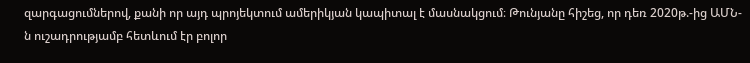զարգացումներով, քանի որ այդ պրոյեկտում ամերիկյան կապիտալ է մասնակցում։ Թունյանը հիշեց, որ դեռ 2020թ.-ից ԱՄՆ-ն ուշադրությամբ հետևում էր բոլոր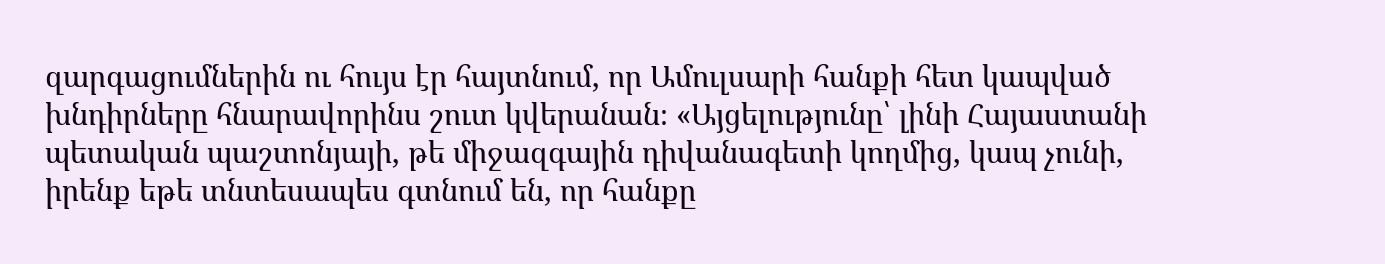զարգացումներին ու հույս էր հայտնում, որ Ամուլսարի հանքի հետ կապված խնդիրները հնարավորինս շուտ կվերանան։ «Այցելությունը՝ լինի Հայաստանի պետական պաշտոնյայի, թե միջազգային դիվանագետի կողմից, կապ չունի, իրենք եթե տնտեսապես գտնում են, որ հանքը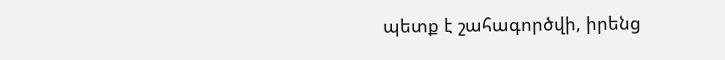պետք է շահագործվի, իրենց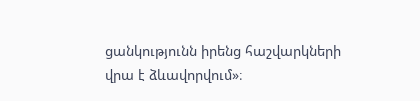ցանկությունն իրենց հաշվարկների վրա է ձևավորվում»։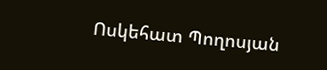Ոսկեհատ Պողոսյան